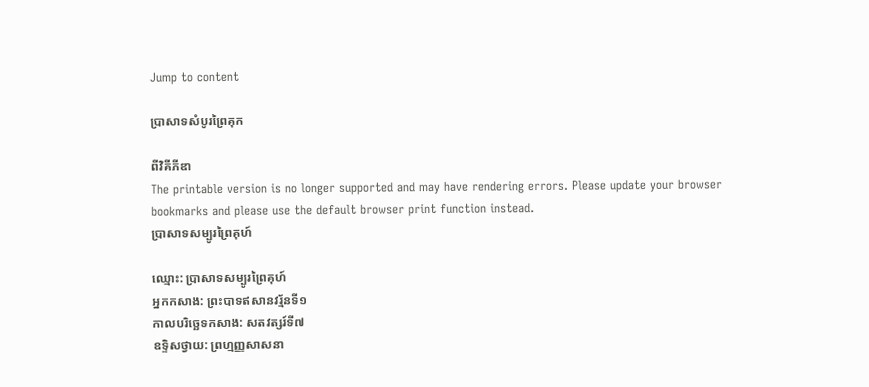Jump to content

ប្រាសាទសំបូរព្រៃគុក

ពីវិគីភីឌា
The printable version is no longer supported and may have rendering errors. Please update your browser bookmarks and please use the default browser print function instead.
ប្រាសាទសម្បូរព្រៃគុហ៍

ឈ្មោះ: ប្រាសាទសម្បូរព្រៃគុហ៍
អ្នកកសាង: ព្រះបាទឥសានវរ្ម័នទី១
កាលបរិច្ឆេទកសាង: សតវត្សរ៍ទី៧
ឧទ្ទិសថ្វាយ: ព្រហ្មញ្ញសាសនា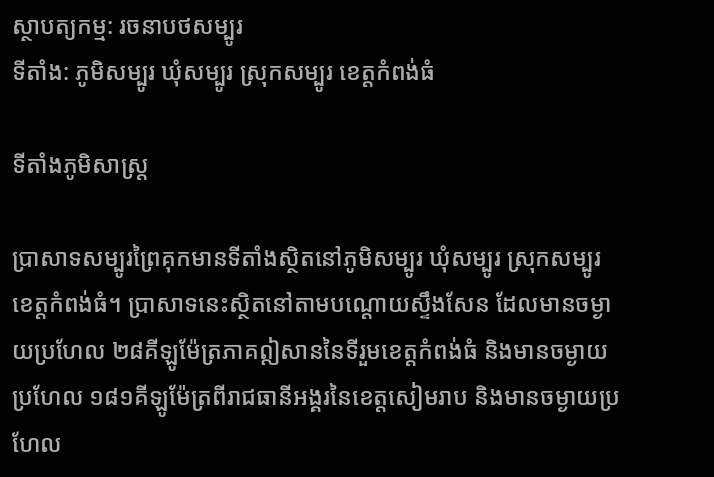ស្ថាបត្យកម្ម: រចនាបថសម្បូរ
ទីតាំង: ភូមិសម្បូរ ឃុំសម្បូរ ស្រុកសម្បូរ ខេត្តកំពង់ធំ

ទីតាំងភូមិសាស្រ្ត

ប្រាសាទសម្បូរព្រៃគុកមានទីតាំងស្ថិតនៅភូមិសម្បូរ ឃុំសម្បូរ ស្រុកសម្បូរ ខេត្តកំពង់ធំ។ ប្រាសាទនេះស្ថិតនៅតាមបណ្តោយស្ទឹងសែន ដែលមានចម្ងាយប្រហែល ២៨គីឡូម៉ែត្រភាគឦសាននៃទីរួមខេត្តកំពង់ធំ និងមានចម្ងាយប្រហែល ១៨១គីឡូម៉ែត្រពីរាជធានីអង្គរនៃខេត្តសៀមរាប និងមានចម្ងាយប្រហែល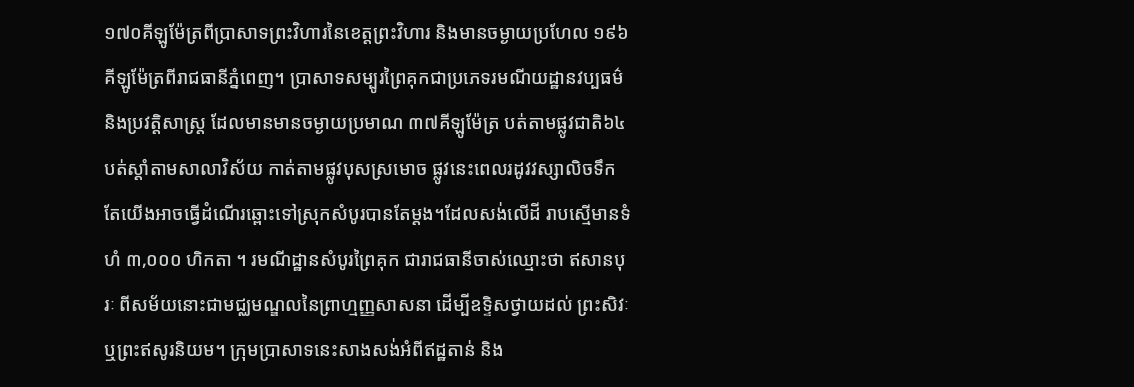១៧០គីឡូម៉ែត្រពីប្រាសាទព្រះវិហារនៃខេត្តព្រះវិហារ និងមានចម្ងាយប្រហែល ១៩៦គីឡូម៉ែត្រពីរាជធានីភ្នំពេញ។ ប្រាសាទសម្បូរព្រៃគុកជាប្រភេទរមណីយដ្ឋានវប្បធម៌ និងប្រវត្តិសាស្រ្ត ដែលមានមានចម្ងាយប្រមាណ ៣៧គីឡូម៉ែត្រ បត់តាមផ្លូវជាតិ៦៤ បត់ស្តាំតាមសាលាវិស័យ កាត់តាមផ្លូវបុសស្រមោច ផ្លូវនេះពេលរដូវវស្សាលិចទឹក តែយើងអាចធ្វើដំណើរឆ្ពោះទៅស្រុកសំបូរបានតែម្តង។ដែលសង់លើដី រាបស្មើមានទំហំ ៣,០០០ ហិកតា ។ រមណីដ្ឋានសំបូរព្រៃគុក ជារាជធានីចាស់ឈ្មោះថា ឥសានបុរៈ ពីសម័យនោះជាមជ្ឈមណ្ឌលនៃព្រាហ្មញ្ញសាសនា ដើម្បីឧទ្ទិសថ្វាយដល់ ព្រះសិវៈ ឬព្រះឥសូរនិយម។ ក្រុមប្រាសាទនេះសាងសង់អំពីឥដ្ឋតាន់ និង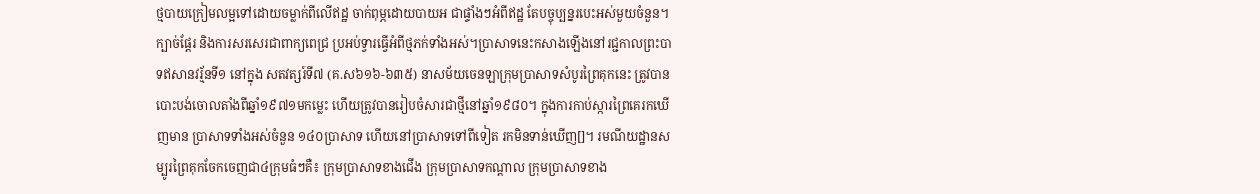ថ្មបាយក្រៀមលម្អទៅដោយចម្លាក់ពីលើឥដ្ឋ ចាក់ពុម្ភដោយបាយអ ជាផ្ទាំងៗអំពីឥដ្ឋ តែបច្ចុប្បន្នរបេះអស់មួយចំនួន។ ក្បាច់ផ្តែរ និងការសរសេរជាពាក្យពេជ្រ ប្រអប់ទ្វារធ្វើអំពីថ្មភក់ទាំងអស់។ប្រាសាទនេះកសាងឡើងនៅរជ្ជកាលព្រះបាទឥសានវរ្ម័នទី១ នៅក្នុង សតវត្សរ៍ទី៧ (គ.ស៦១៦-៦៣៥) នាសម័យចេនឡាក្រុមប្រាសាទសំបូរព្រៃគុកនេះ ត្រូវបានបោះបង់ចោលតាំងពីឆ្នាំ១៩៧១មកម្លេះ ហើយត្រូវបានរៀបចំសារជាថ្មីនៅឆ្នាំ១៩៨០។ ក្នុងការកាប់ស្ការព្រៃគេរកឃើញមាន ប្រាសាទទាំងអស់ចំនួន ១៤០ប្រាសាទ ហើយនៅប្រាសាទទៅពីទៀត រកមិនទាន់ឃើញ[]។ រមណីយដ្ឋានសម្បូរព្រៃគុកចែកចេញជា៤ក្រុមធំៗគឺ៖ ក្រុមប្រាសាទខាងជើង ក្រុមប្រាសាទកណ្តាល ក្រុមប្រាសាទខាង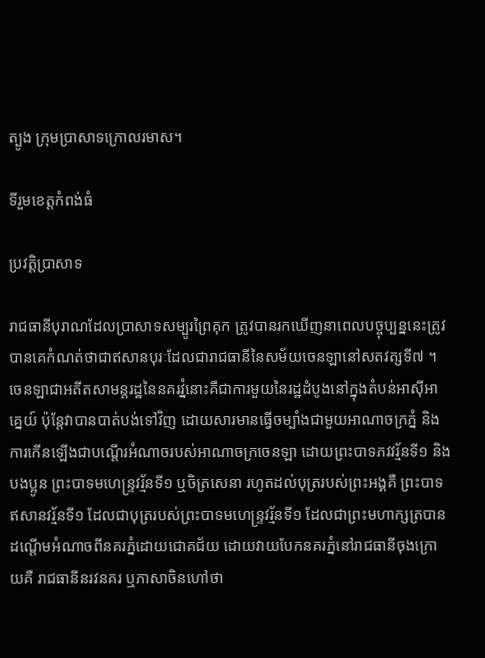ត្បូង ក្រុមប្រាសាទក្រោលរមាស។

ទីរួមខេត្តកំពង់ធំ

ប្រវត្តិប្រាសាទ

រាជធានីបុរាណដែលប្រាសាទសម្បូរព្រៃគុក ត្រូវបានរកឃើញនាពេលបច្ចុប្បន្ននេះត្រូវបានគេកំណត់ថាជាឥសានបុរៈដែលជារាជធានីនៃសម័យចេនឡានៅសតវត្សទី៧ ។ ចេនឡាជាអតីតសាមន្តរដ្ឋនៃនគរវ្នំនោះគឺជាការមួយនៃរដ្ឋដំបូងនៅក្នុងតំបន់អាស៊ីអាគ្នេយ៍ ប៉ុន្តែវាបានបាត់បង់ទៅវិញ ដោយសារមានធ្វើចម្បាំងជាមួយអាណាចក្រភ្នំ និងការកើនឡើងជាបណ្តើរអំណាចរបស់អាណាចក្រចេនឡា ដោយព្រះបាទភវវរ្ម័នទី១ និងបងប្អូន ព្រះបាទមហេន្ទ្រវរ្ម័នទី១ ឬចិត្រសេនា រហូតដល់បុត្ររបស់ព្រះអង្គគឺ ព្រះបាទឥសានវរ្ម័នទី១ ដែលជាបុត្ររបស់ព្រះបាទមហេន្ទ្រវរ្ម័នទី១ ដែលជាព្រះមហាក្សត្របានដណ្តើមអំណាចពីនគរភ្នំដោយជោគជ័យ ដោយវាយបែកនគរភ្នំនៅរាជធានីចុងក្រោយគឺ រាជធានីនរវនគរ ឬភាសាចិនហៅថា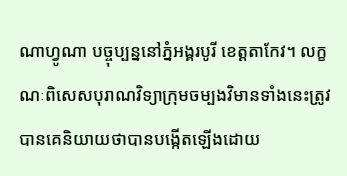ណាហ្វូណា បច្ចុប្បន្ននៅភ្នំអង្គរបូរី ខេត្តតាកែវ។ លក្ខណៈពិសេសបុរាណវិទ្យាក្រុមចម្បងវិមានទាំងនេះត្រូវបានគេនិយាយថាបានបង្កើតឡើងដោយ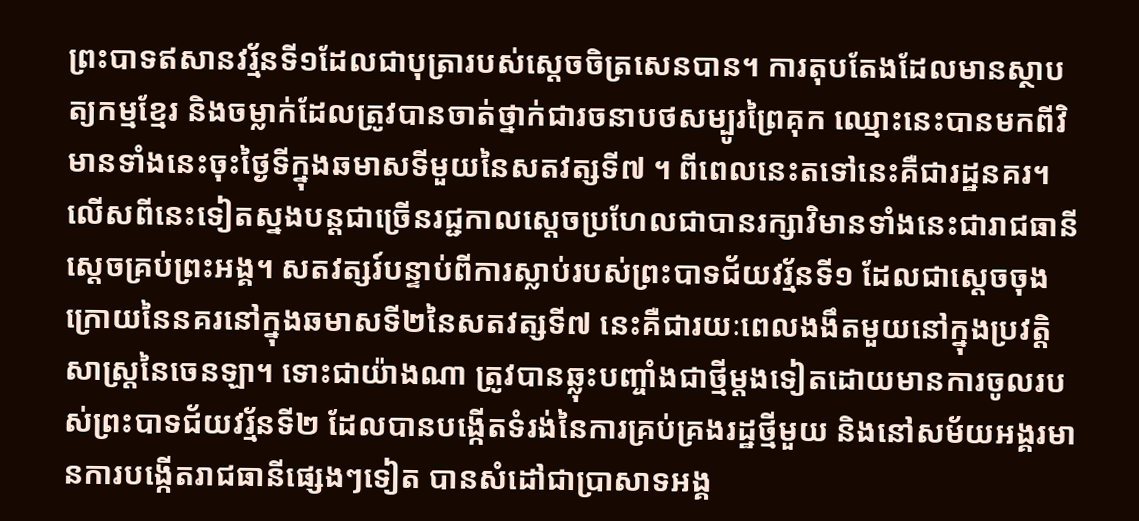ព្រះបាទឥសានវរ្ម័នទី១ដែលជាបុត្រារបស់ស្ដេចចិត្រសេនបាន។ ការតុបតែងដែលមានស្ថាបត្យកម្មខ្មែរ និងចម្លាក់ដែលត្រូវបានចាត់ថ្នាក់ជារចនាបថសម្បូរព្រៃគុក ឈ្មោះនេះបានមកពីវិមានទាំងនេះចុះថ្ងៃទីក្នុងឆមាសទីមួយនៃសតវត្សទី៧ ។ ពីពេលនេះតទៅនេះគឺជារដ្ឋនគរ។ លើសពីនេះទៀតស្នងបន្តជាច្រើនរជ្ជកាលស្ដេចប្រហែលជាបានរក្សាវិមានទាំងនេះជារាជធានីស្តេចគ្រប់ព្រះអង្គ។ សតវត្សរ៍បន្ទាប់ពីការស្លាប់របស់ព្រះបាទជ័យវរ្ម័នទី១ ដែលជាស្ដេចចុងក្រោយនៃនគរនៅក្នុងឆមាសទី២នៃសតវត្សទី៧ នេះគឺជារយៈពេលងងឹតមួយនៅក្នុងប្រវត្តិសាស្ត្រនៃចេនឡា។ ទោះជាយ៉ាងណា ត្រូវបានឆ្លុះបញ្ចាំងជាថ្មីម្តងទៀតដោយមានការចូលរបស់ព្រះបាទជ័យវរ្ម័នទី២ ដែលបានបង្កើតទំរង់នៃការគ្រប់គ្រងរដ្ឋថ្មីមួយ និងនៅសម័យអង្គរមានការបង្កើតរាជធានីផ្សេងៗទៀត បានសំដៅជាប្រាសាទអង្គ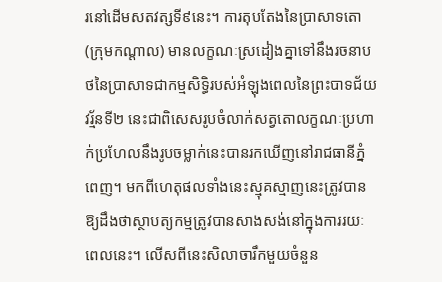រនៅដើមសតវត្សទី៩នេះ។ ការតុបតែងនៃប្រាសាទតោ (ក្រុមកណ្តាល) មានលក្ខណៈស្រដៀងគ្នាទៅនឹងរចនាបថនៃប្រាសាទជាកម្មសិទ្ធិរបស់អំឡុងពេលនៃព្រះបាទជ័យវរ្ម័នទី២ នេះជាពិសេសរូបចំលាក់សត្វតោលក្ខណៈប្រហាក់ប្រហែលនឹងរូបចម្លាក់នេះបានរកឃើញនៅរាជធានីភ្នំពេញ។ មកពីហេតុផលទាំងនេះស្មុគស្មាញនេះត្រូវបានឱ្យដឹងថាស្ថាបត្យកម្មត្រូវបានសាងសង់នៅក្នុងការរយៈពេលនេះ។ លើសពីនេះសិលាចារឹកមួយចំនួន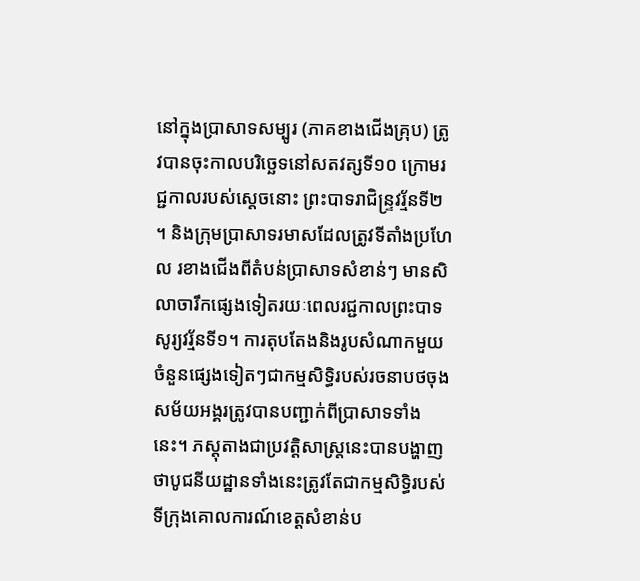នៅក្នុងប្រាសាទសម្បូរ (ភាគខាងជើងគ្រុប) ត្រូវបានចុះកាលបរិច្ឆេទនៅសតវត្សទី១០ ក្រោមរជ្ជកាលរបស់ស្តេចនោះ ព្រះបាទរាជិន្ទ្រវរ្ម័នទី២ ។ និងក្រុមប្រាសាទរមាសដែលត្រូវទីតាំងប្រហែល រខាងជើងពីតំបន់ប្រាសាទសំខាន់ៗ មានសិលាចារឹកផ្សេងទៀតរយៈពេលរជ្ជកាលព្រះបាទសូរ្យវរ្ម័នទី១។ ការតុបតែងនិងរូបសំណាកមួយចំនួនផ្សេងទៀតៗជាកម្មសិទ្ធិរបស់រចនាបថចុងសម័យអង្គរត្រូវបានបញ្ជាក់ពីប្រាសាទទាំងនេះ។ ភស្តុតាងជាប្រវត្តិសាស្រ្តនេះបានបង្ហាញថាបូជនីយដ្ឋានទាំងនេះត្រូវតែជាកម្មសិទ្ធិរបស់ទីក្រុងគោលការណ៍ខេត្តសំខាន់ប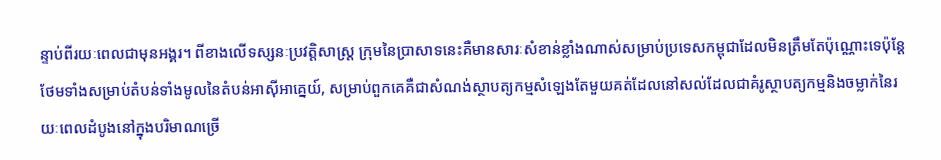ន្ទាប់ពីរយៈពេលជាមុនអង្គរ។ ពីខាងលើទស្សនៈប្រវត្តិសាស្រ្ត ក្រុមនៃប្រាសាទនេះគឺមានសារៈសំខាន់ខ្លាំងណាស់សម្រាប់ប្រទេសកម្ពុជាដែលមិនត្រឹមតែប៉ុណ្ណោះទេប៉ុន្តែថែមទាំងសម្រាប់តំបន់ទាំងមូលនៃតំបន់អាស៊ីអាគ្នេយ៍, សម្រាប់ពួកគេគឺជាសំណង់ស្ថាបត្យកម្មសំឡេងតែមួយគត់ដែលនៅសល់ដែលជាគំរូស្ថាបត្យកម្មនិងចម្លាក់នៃរយៈពេលដំបូងនៅក្នុងបរិមាណច្រើ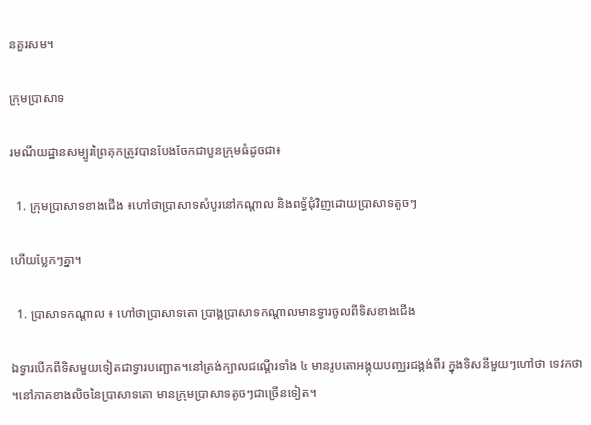នគួរសម។

ក្រុមប្រាសាទ

រមណីយដ្ឋានសម្បូរព្រៃគុកត្រូវបានបែងចែកជាបួនក្រុមធំដូចជា៖

  1. ក្រុមប្រាសាទខាងជើង ៖ហៅថាប្រាសាទសំបូរនៅកណ្តាល និងពទ្ធ័ជុំវិញដោយប្រាសាទតូចៗ

ហើយប្លែកៗគ្នា។

  1. ប្រាសាទកណ្តាល ៖ ហៅថាប្រាសាទតោ ប្រាង្គប្រាសាទកណ្តាលមានទ្វារចូលពីទិសខាងជើង

ឯទ្វារបើកពីទិសមួយទៀតជាទ្វារបញ្ឆោត។នៅត្រង់ក្បាលជណ្តើរទាំង ៤ មានរូបតោអង្គុយបញ្ឈរជង្គង់ពីរ ក្នុងទិសនីមួយៗហៅថា ទេវកថា ។នៅភាគខាងលិចនៃប្រាសាទតោ មានក្រុមប្រាសាទតូចៗជាច្រើនទៀត។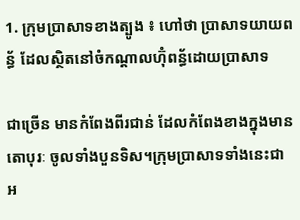1. ក្រុមប្រាសាទខាងត្បូង ៖ ហៅថា ប្រាសាទយាយពន្ធ័ ដែលស្ថិតនៅចំកណ្តាលហ៊ុំពន្ធ័ដោយប្រាសាទ

ជាច្រើន មានកំពែងពីរជាន់ ដែលកំពែងខាងក្នុងមាន តោបុរៈ ចូលទាំងបួនទិស។ក្រុមប្រាសាទទាំងនេះជា អ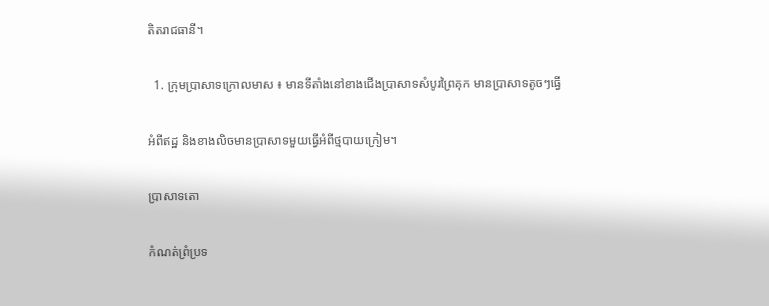តិតរាជធានី។

  1. ក្រុមប្រាសាទក្រោលមាស ៖ មានទីតាំងនៅខាងជើងប្រាសាទសំបូរព្រៃគុក មានប្រាសាទតូចៗធ្វើ

អំពីឥដ្ឋ និងខាងលិចមានប្រាសាទមួយធ្វើអំពីថ្មបាយក្រៀម។

ប្រាសាទតោ

កំណត់ព្រំប្រទ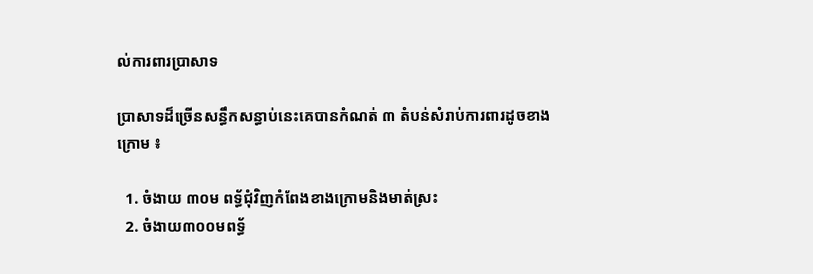ល់ការពារប្រាសាទ

ប្រាសាទដ៏ច្រើនសន្ធឹកសន្ធាប់នេះគេបានកំណត់ ៣ តំបន់សំរាប់ការពារដូចខាងក្រោម ៖

  1. ចំងាយ ៣០ម ពទ្ធ័ជុំវិញកំពែងខាងក្រោមនិងមាត់ស្រះ
  2. ចំងាយ៣០០មពទ្ធ័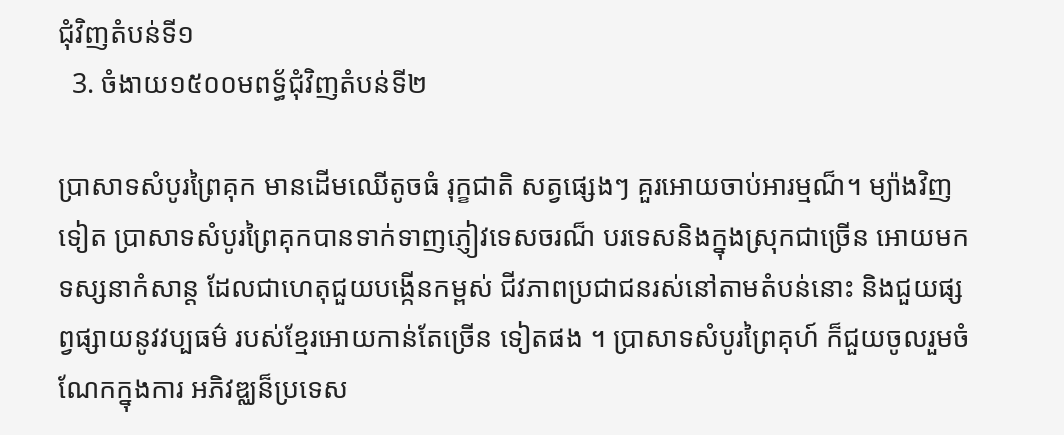ជុំវិញតំបន់ទី១
  3. ចំងាយ១៥០០មពទ្ធ័ជុំវិញតំបន់ទី២

ប្រាសាទសំបូរព្រៃគុក មានដើមឈើតូចធំ រុក្ខជាតិ សត្វផ្សេងៗ គួរអោយចាប់អារម្មណ៏។ ម្យ៉ាងវិញទៀត ប្រាសាទសំបូរព្រៃគុកបានទាក់ទាញភ្ញៀវទេសចរណ៏ បរទេសនិងក្នុងស្រុកជាច្រើន អោយមកទស្សនាកំសាន្ត ដែលជាហេតុជួយបង្កើនកម្ពស់ ជីវភាពប្រជាជនរស់នៅតាមតំបន់នោះ និងជួយផ្សព្វផ្សាយនូវវប្បធម៌ របស់ខ្មែរអោយកាន់តែច្រើន ទៀតផង ។ ប្រាសាទសំបូរព្រៃគុហ៍ ក៏ជួយចូលរួមចំណែកក្នុងការ អភិវឌ្ឈន៏ប្រទេស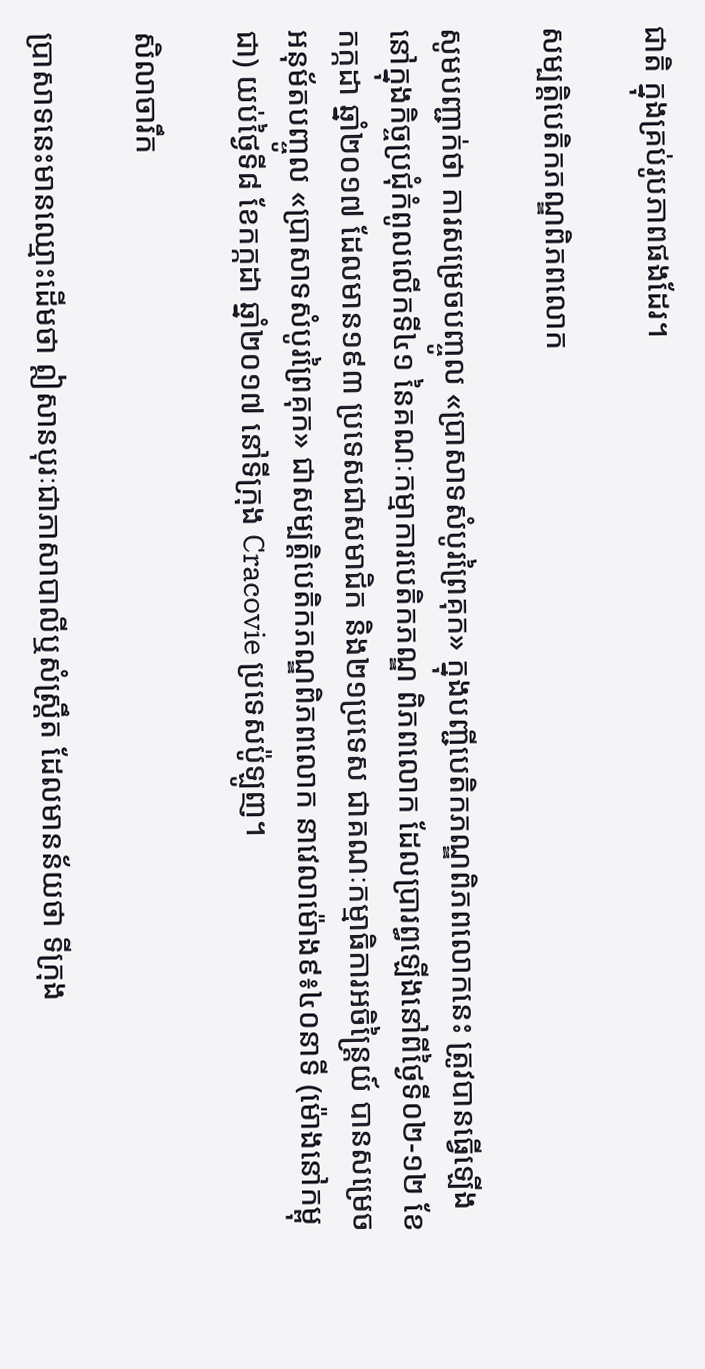ជាតិ ក្នុងគ្រប់រូបភាពផងដែរ។

សម្បត្តិបេតិកភណ្ឌពិភពលោក

សូមបញ្ជាក់ថា ការសម្រេចបញ្ចូល «ប្រាសាទសំបូរព្រៃគុក» ក្នុងបញ្ជីបេតិកភណ្ឌពិភពលោកនេះ ត្រូវបានធ្វើឡើងនៅក្នុងកិច្ចប្រជុំកំពូលលើកទី៤១ នៃគណៈកម្មាការបេតិកភណ្ឌ ពិភពលោក ដែលប្រារព្ធឡើងនៅពីថ្ងៃទី០២-១២ ខែកក្កដា ឆ្នាំ២០១៧ ដែលមាន១៩៣ ប្រទេសជាសមាជិក និង២១ប្រទេស ជាគណៈកម្មាធិការអចិន្ត្រៃយ៍ បានសម្រេច អនុម័តបញ្ចូល «ប្រាសាទសំបូរព្រៃគុក» ជាសម្បត្តិបេតិកភណ្ឌពិភពលោក នាវេលាម៉ោង៩៖៤០នាទី (ម៉ោងនៅកម្ពុជា) យប់ថ្ងៃទី៨ ខែកក្កដា ឆ្នាំ២០១៧ នៅទីក្រុង Cracovie ប្រទេសប៉ូឡូញ។

សិលាចារឹក

ប្រាសាទនេះមានឈ្មោះដើមថា ឦសានបុរៈជាភាសាបាលីឬសំស្រ្តឹត ដែលមានន័យថា ទីក្រុង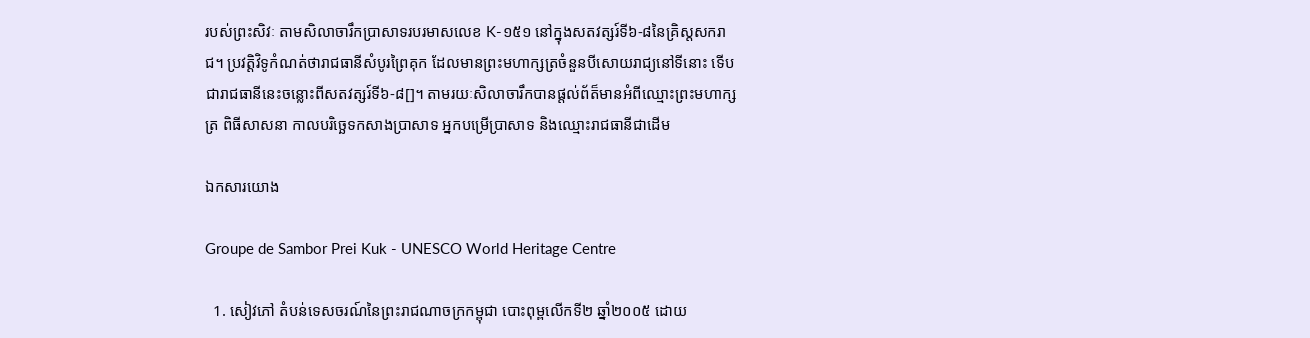របស់ព្រះសិវៈ តាមសិលាចារឹកប្រាសាទរបរមាសលេខ K-១៥១ នៅក្នុងសតវត្សរ៍ទី៦-៨នៃគ្រិស្តសករាជ។ ប្រវត្តិវិទូកំណត់ថារាជធានីសំបូរព្រៃគុក ដែលមានព្រះមហាក្សត្រចំនួនបីសោយរាជ្យនៅទីនោះ ទើបជារាជធានីនេះចន្លោះពីសតវត្សរ៍ទី៦-៨[]។ តាមរយៈសិលាចារឹកបានផ្តល់ព័ត៏មានអំពីឈ្មោះព្រះមហាក្សត្រ ពិធីសាសនា កាលបរិច្ឆេទកសាងប្រាសាទ អ្នកបម្រើប្រាសាទ និងឈ្មោះរាជធានីជាដើម

ឯកសារយោង

Groupe de Sambor Prei Kuk - UNESCO World Heritage Centre

  1. សៀវភៅ តំបន់ទេសចរណ៍នៃព្រះរាជណាចក្រកម្ពុជា បោះពុម្ពលើកទី២ ឆ្នាំ២០០៥ ដោយ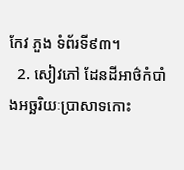កែវ ភួង ទំព័រទី៩៣។
  2. សៀវភៅ ដែនដីអាថ៌កំបាំងអច្ឆរិយៈប្រាសាទកោះ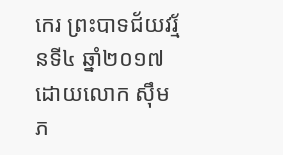កេរ ព្រះបាទជ័យវរ្ម័នទី៤ ឆ្នាំ២០១៧ ដោយលោក ស៊ឹម ភ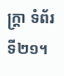ក្ត្រា ទំព័រទី២១។